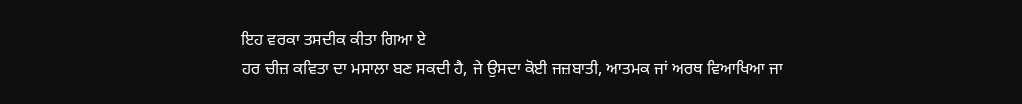ਇਹ ਵਰਕਾ ਤਸਦੀਕ ਕੀਤਾ ਗਿਆ ਏ
ਹਰ ਚੀਜ਼ ਕਵਿਤਾ ਦਾ ਮਸਾਲਾ ਬਣ ਸਕਦੀ ਹੈ, ਜੇ ਉਸਦਾ ਕੋਈ ਜਜ਼ਬਾਤੀ, ਆਤਮਕ ਜਾਂ ਅਰਥ ਵਿਆਖਿਆ ਜਾ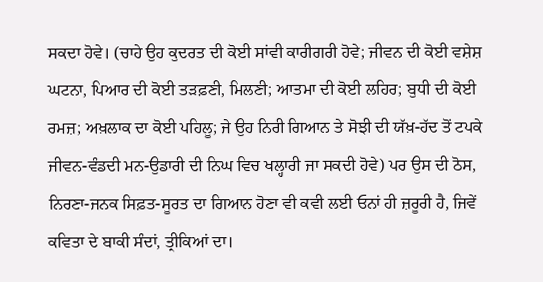ਸਕਦਾ ਹੋਵੇ। (ਚਾਹੇ ਉਹ ਕੁਦਰਤ ਦੀ ਕੋਈ ਸਾਂਵੀ ਕਾਰੀਗਰੀ ਹੋਵੇ; ਜੀਵਨ ਦੀ ਕੋਈ ਵਸ਼ੇਸ਼ ਘਟਨਾ, ਪਿਆਰ ਦੀ ਕੋਈ ਤੜਫ਼ਣੀ, ਮਿਲਣੀ; ਆਤਮਾ ਦੀ ਕੋਈ ਲਹਿਰ; ਬੁਧੀ ਦੀ ਕੋਈ ਰਮਜ਼; ਅਖ਼ਲਾਕ ਦਾ ਕੋਈ ਪਹਿਲੂ; ਜੇ ਉਹ ਨਿਰੀ ਗਿਆਨ ਤੇ ਸੋਝੀ ਦੀ ਯੱਖ਼-ਹੱਦ ਤੋਂ ਟਪਕੇ ਜੀਵਨ-ਵੰਡਦੀ ਮਨ-ਉਡਾਰੀ ਦੀ ਨਿਘ ਵਿਚ ਖਲ੍ਹਾਰੀ ਜਾ ਸਕਦੀ ਹੋਵੇ) ਪਰ ਉਸ ਦੀ ਠੋਸ, ਨਿਰਣਾ-ਜਨਕ ਸਿਫ਼ਤ-ਸੂਰਤ ਦਾ ਗਿਆਨ ਹੋਣਾ ਵੀ ਕਵੀ ਲਈ ਓਨਾਂ ਹੀ ਜ਼ਰੂਰੀ ਹੈ, ਜਿਵੇਂ ਕਵਿਤਾ ਦੇ ਬਾਕੀ ਸੰਦਾਂ, ਤ੍ਰੀਕਿਆਂ ਦਾ।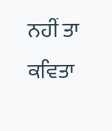ਨਹੀਂ ਤਾ ਕਵਿਤਾ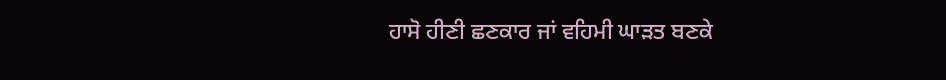ਹਾਸੋ ਹੀਣੀ ਛਣਕਾਰ ਜਾਂ ਵਹਿਮੀ ਘਾੜਤ ਬਣਕੇ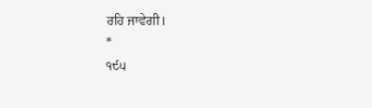ਰਹਿ ਜਾਵੇਗੀ।
*
੧੯੫